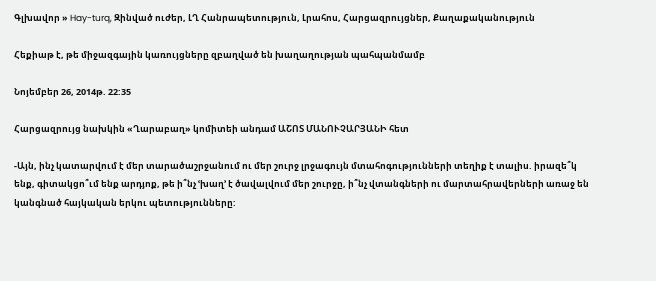Գլխավոր » Hay-turq, Զինված ուժեր, ԼՂ Հանրապետություն, Լրահոս, Հարցազրույցներ, Քաղաքականություն

Հեքիաթ է, թե միջազգային կառույցները զբաղված են խաղաղության պահպանմամբ

Նոյեմբեր 26, 2014թ. 22:35

Հարցազրույց նախկին «Ղարաբաղ» կոմիտեի անդամ ԱՇՈՏ ՄԱՆՈՒՉԱՐՅԱՆԻ հետ

-Այն, ինչ կատարվում է մեր տարածաշրջանում ու մեր շուրջ լրջագույն մտահոգությունների տեղիք է տալիս. իրազե՞կ ենք, գիտակցո՞ւմ ենք արդյոք, թե ի՞նչ ՙխաղ՚ է ծավալվում մեր շուրջը, ի՞նչ վտանգների ու մարտահրավերների առաջ են կանգնած հայկական երկու պետությունները: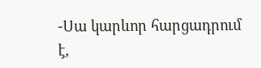-Սա կարևոր հարցադրում է,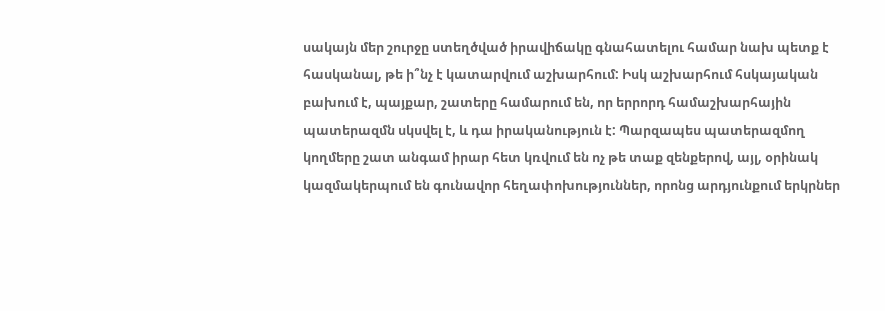սակայն մեր շուրջը ստեղծված իրավիճակը գնահատելու համար նախ պետք է հասկանալ, թե ի՞նչ է կատարվում աշխարհում: Իսկ աշխարհում հսկայական բախում է, պայքար, շատերը համարում են, որ երրորդ համաշխարհային պատերազմն սկսվել է, և դա իրականություն է: Պարզապես պատերազմող կողմերը շատ անգամ իրար հետ կռվում են ոչ թե տաք զենքերով, այլ, օրինակ կազմակերպում են գունավոր հեղափոխություններ, որոնց արդյունքում երկրներ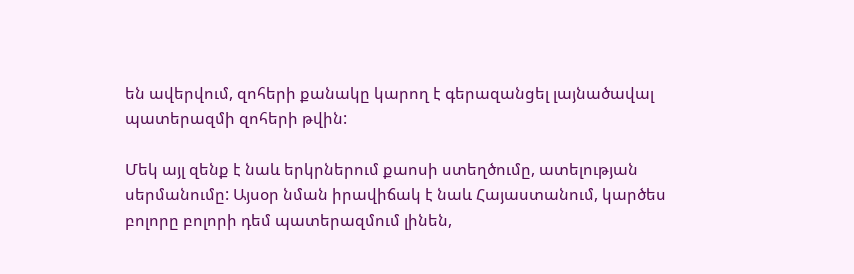են ավերվում, զոհերի քանակը կարող է գերազանցել լայնածավալ պատերազմի զոհերի թվին:

Մեկ այլ զենք է նաև երկրներում քաոսի ստեղծումը, ատելության սերմանումը: Այսօր նման իրավիճակ է նաև Հայաստանում, կարծես բոլորը բոլորի դեմ պատերազմում լինեն,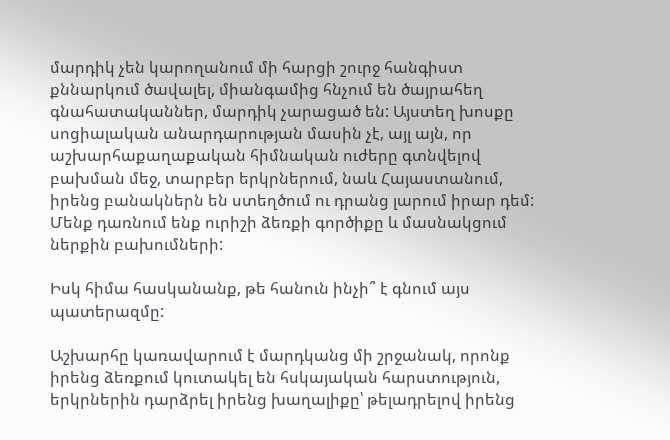մարդիկ չեն կարողանում մի հարցի շուրջ հանգիստ քննարկում ծավալել, միանգամից հնչում են ծայրահեղ գնահատականներ, մարդիկ չարացած են: Այստեղ խոսքը սոցիալական անարդարության մասին չէ, այլ այն, որ աշխարհաքաղաքական հիմնական ուժերը գտնվելով բախման մեջ, տարբեր երկրներում, նաև Հայաստանում, իրենց բանակներն են ստեղծում ու դրանց լարում իրար դեմ: Մենք դառնում ենք ուրիշի ձեռքի գործիքը և մասնակցում ներքին բախումների:

Իսկ հիմա հասկանանք, թե հանուն ինչի՞ է գնում այս պատերազմը:

Աշխարհը կառավարում է մարդկանց մի շրջանակ, որոնք իրենց ձեռքում կուտակել են հսկայական հարստություն, երկրներին դարձրել իրենց խաղալիքը՝ թելադրելով իրենց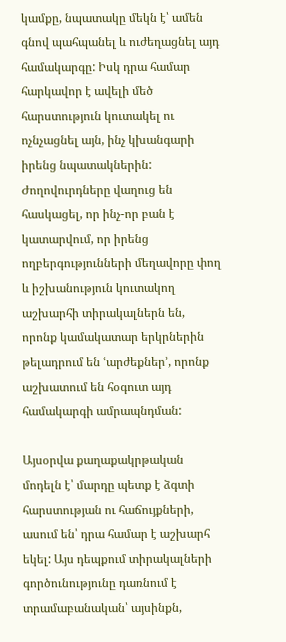կամքը, նպատակը մեկն է՝ ամեն գնով պահպանել և ուժեղացնել այդ համակարգը: Իսկ դրա համար հարկավոր է ավելի մեծ հարստություն կուտակել ու ոչնչացնել այն, ինչ կխանգարի իրենց նպատակներին: Ժողովուրդները վաղուց են հասկացել, որ ինչ-որ բան է կատարվում, որ իրենց ողբերգությունների մեղավորը փող և իշխանություն կուտակող աշխարհի տիրակալներն են, որոնք կամակատար երկրներին թելադրում են ՙարժեքներ՚, որոնք աշխատում են հօգուտ այդ համակարգի ամրապնդման:

Այսօրվա քաղաքակրթական մոդելն է՝ մարդը պետք է ձգտի հարստության ու հաճույքների, ասում են՝ դրա համար է աշխարհ եկել: Այս դեպքում տիրակալների գործունությունը դառնում է տրամաբանական՝ այսինքն,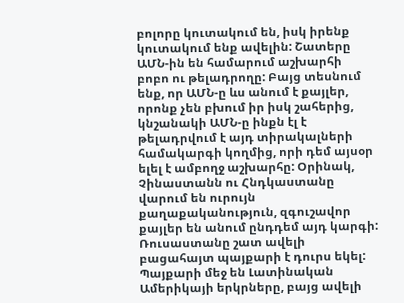բոլորը կուտակում են, իսկ իրենք կուտակում ենք ավելին: Շատերը ԱՄՆ-ին են համարում աշխարհի բոբո ու թելադրողը: Բայց տեսնում ենք, որ ԱՄՆ-ը ևս անում է քայլեր, որոնք չեն բխում իր իսկ շահերից, կնշանակի ԱՄՆ-ը ինքն էլ է թելադրվում է այդ տիրակալների համակարգի կողմից, որի դեմ այսօր ելել է ամբողջ աշխարհը: Օրինակ, Չինաստանն ու Հնդկաստանը վարում են ուրույն քաղաքականություն, զգուշավոր քայլեր են անում ընդդեմ այդ կարգի: Ռուսաստանը շատ ավելի բացահայտ պայքարի է դուրս եկել: Պայքարի մեջ են Լատինական Ամերիկայի երկրները, բայց ավելի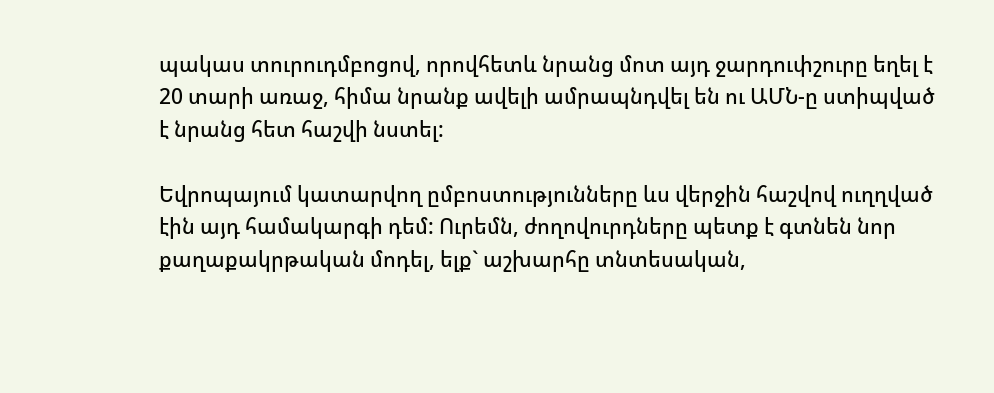պակաս տուրուդմբոցով, որովհետև նրանց մոտ այդ ջարդուփշուրը եղել է 20 տարի առաջ, հիմա նրանք ավելի ամրապնդվել են ու ԱՄՆ-ը ստիպված է նրանց հետ հաշվի նստել:

Եվրոպայում կատարվող ըմբոստությունները ևս վերջին հաշվով ուղղված էին այդ համակարգի դեմ: Ուրեմն, ժողովուրդները պետք է գտնեն նոր քաղաքակրթական մոդել, ելք` աշխարհը տնտեսական,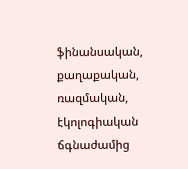ֆինանսական, քաղաքական, ռազմական, էկոլոգիական ճգնաժամից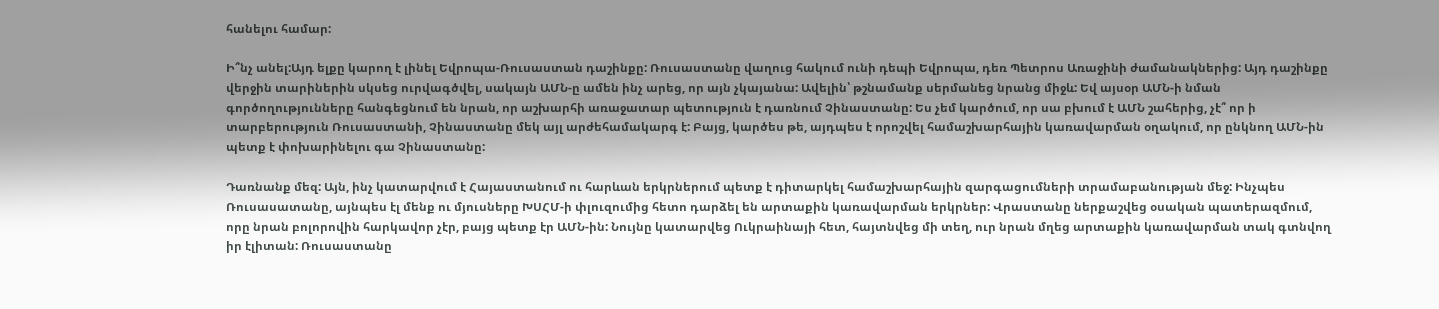հանելու համար:

Ի՞նչ անել:Այդ ելքը կարող է լինել Եվրոպա-Ռուսաստան դաշինքը: Ռուսաստանը վաղուց հակում ունի դեպի Եվրոպա, դեռ Պետրոս Առաջինի ժամանակներից: Այդ դաշինքը վերջին տարիներին սկսեց ուրվագծվել, սակայն ԱՄՆ-ը ամեն ինչ արեց, որ այն չկայանա: Ավելին՝ թշնամանք սերմանեց նրանց միջև: Եվ այսօր ԱՄՆ-ի նման գործողությունները հանգեցնում են նրան, որ աշխարհի առաջատար պետություն է դառնում Չինաստանը: Ես չեմ կարծում, որ սա բխում է ԱՄՆ շահերից, չէ՞ որ ի տարբերություն Ռուսաստանի, Չինաստանը մեկ այլ արժեհամակարգ է: Բայց, կարծես թե, այդպես է որոշվել համաշխարհային կառավարման օղակում, որ ընկնող ԱՄՆ-ին պետք է փոխարինելու գա Չինաստանը:

Դառնանք մեզ: Այն, ինչ կատարվում է Հայաստանում ու հարևան երկրներում պետք է դիտարկել համաշխարհային զարգացումների տրամաբանության մեջ: Ինչպես Ռուսասատանը, այնպես էլ մենք ու մյուսները ԽՍՀՄ-ի փլուզումից հետո դարձել են արտաքին կառավարման երկրներ: Վրաստանը ներքաշվեց օսական պատերազմում, որը նրան բոլորովին հարկավոր չէր, բայց պետք էր ԱՄՆ-ին: Նույնը կատարվեց Ուկրաինայի հետ, հայտնվեց մի տեղ, ուր նրան մղեց արտաքին կառավարման տակ գտնվող իր էլիտան: Ռուսաստանը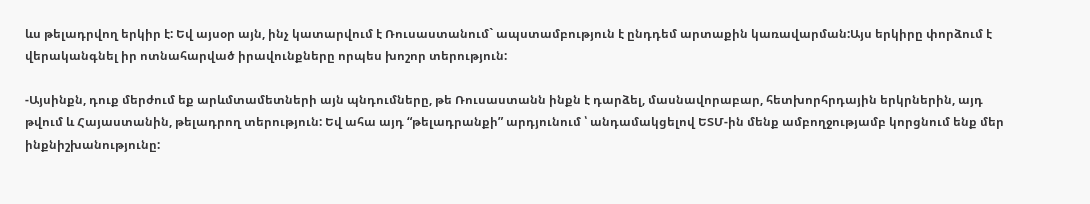ևս թելադրվող երկիր է: Եվ այսօր այն, ինչ կատարվում է Ռուսաստանում` ապստամբություն է ընդդեմ արտաքին կառավարման:Այս երկիրը փորձում է վերականգնել իր ոտնահարված իրավունքները որպես խոշոր տերություն:

-Այսինքն, դուք մերժում եք արևմտամետների այն պնդումները, թե Ռուսաստանն ինքն է դարձել, մասնավորաբար, հետխորհրդային երկրներին, այդ թվում և Հայաստանին, թելադրող տերություն: Եվ ահա այդ “թելադրանքի” արդյունում ՝ անդամակցելով ԵՏՄ-ին մենք ամբողջությամբ կորցնում ենք մեր ինքնիշխանությունը: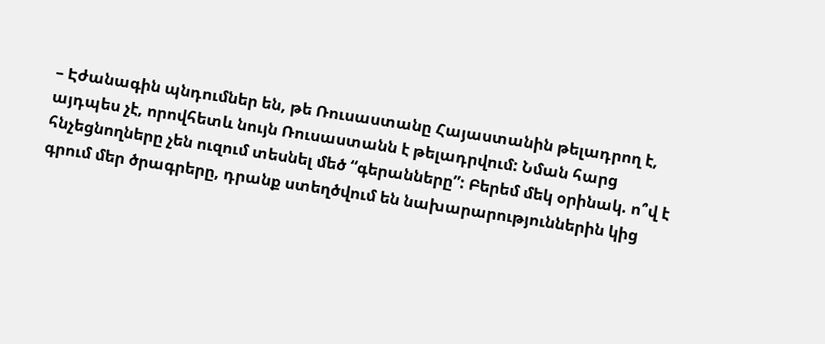– Էժանագին պնդումներ են, թե Ռուսաստանը Հայաստանին թելադրող է, այդպես չէ, որովհետև նույն Ռուսաստանն է թելադրվում: Նման հարց հնչեցնողները չեն ուզում տեսնել մեծ “գերանները”: Բերեմ մեկ օրինակ. ո՞վ է գրում մեր ծրագրերը, դրանք ստեղծվում են նախարարություններին կից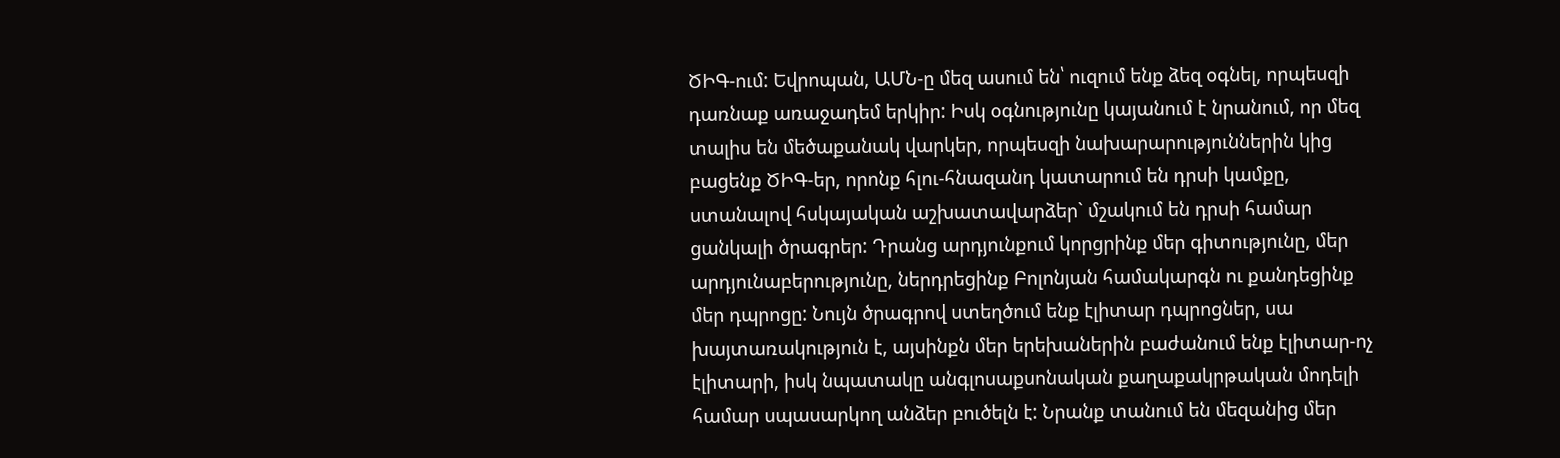ԾԻԳ-ում: Եվրոպան, ԱՄՆ-ը մեզ ասում են՝ ուզում ենք ձեզ օգնել, որպեսզի դառնաք առաջադեմ երկիր: Իսկ օգնությունը կայանում է նրանում, որ մեզ տալիս են մեծաքանակ վարկեր, որպեսզի նախարարություններին կից բացենք ԾԻԳ-եր, որոնք հլու-հնազանդ կատարում են դրսի կամքը, ստանալով հսկայական աշխատավարձեր` մշակում են դրսի համար ցանկալի ծրագրեր: Դրանց արդյունքում կորցրինք մեր գիտությունը, մեր արդյունաբերությունը, ներդրեցինք Բոլոնյան համակարգն ու քանդեցինք մեր դպրոցը: Նույն ծրագրով ստեղծում ենք էլիտար դպրոցներ, սա խայտառակություն է, այսինքն մեր երեխաներին բաժանում ենք էլիտար-ոչ էլիտարի, իսկ նպատակը անգլոսաքսոնական քաղաքակրթական մոդելի համար սպասարկող անձեր բուծելն է: Նրանք տանում են մեզանից մեր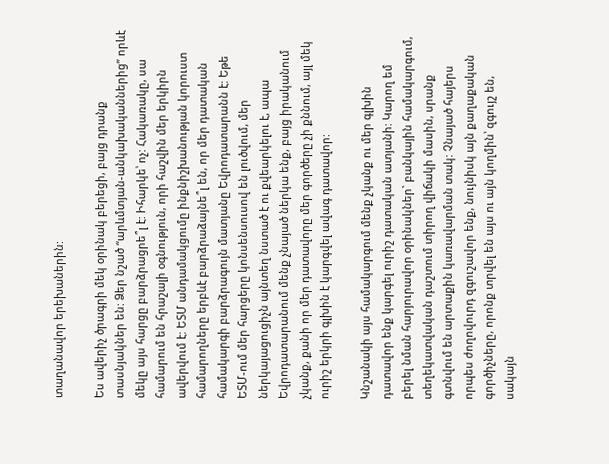տաղանավոր երեխաներին:

Ես ավերիչ ծրագրի մեկ օրինակ բերեցի, բայց դրանք տասնյակներ են: Ձեր նշած “արևմտյան-անկախականներից” որևէ մեկը այս հարցը բարձրացրե՞լ է: Իհարկե՝ ոչ: Հակառակը, սա համարում են հրաշալի օգնություն, որի հաշվին մեր երկիրն ավերվում է: ԵՏՄ անդամակցումը ինքնիշխանության կորուստ համարողները երբևէ բարձրաձայնե՞լ են, որ մեր դատական համակարգի բարձրագույն մատյանը Եվրոդատարանն է: Եթե ԵՏՄ-ում մեր հարցերը կոնսենսուսով են լուծվում, մեր ներկայացուցիչն այնտեղ նստած է ու քվեարկելու է, ապա Եվրոդատարանում մենք չնայած ներկա ենք, բայց իրականում չկանք, քանի որ մեր դատավորը մեր գործերը չի քննում, այլ մեկ ուրիշ երկրի գլխին է կարգվել ավագ դատավոր:

Կնշանակի այս համակարգում մենք չկանք ու մեր գլխին դատավոր ենք կարգել ուրիշ դատական ատյանի: Կարող եմ բերել նման հարյուրավոր օրինակներ` բանկային համակարգում, տեղեկատվական դաշտում տիրող վիճակի մասին, սրանք գտնվում են արտաքին կառավարման տակ: Չնայած հայերս որպես ժողովուրդ զգուշավոր ենք, նույնիսկ այն քաղաքական գործիչները, որոնք տրվել են այս ու այն կողմին՝ զգույշ են, սակայն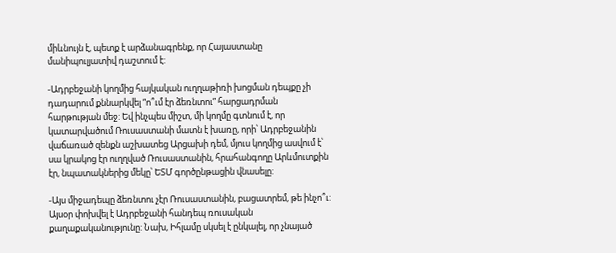միևնույն է, պետք է արձանագրենք, որ Հայաստանը մանիպուլյատիվ դաշտում է:

-Ադրբեջանի կողմից հայկական ուղղաթիռի խոցման դեպքը չի դադարում քննարկվել “ո՞ւմ էր ձեռնտու” հարցադրման հարթության մեջ: Եվ ինչպես միշտ, մի կողմը գտնում է, որ կատարվածում Ռուսաստանի մատն է խառը, որի՝ Ադրբեջանին վաճառած զենքն աշխատեց Արցախի դեմ, մյուս կողմից ասվում է՝ սա կրակոց էր ուղղված Ռուսաստանին, հրահանգողը Արևմուտքին էր, նպատակներից մեկը՝ ԵՏՄ գործընթացին վնասելը:

-Այս միջադեպը ձեռնտու չէր Ռուսաստանին, բացատրեմ, թե ինչո՞ւ: Այսօր փոխվել է Ադրբեջանի հանդեպ ռուսական քաղաքականությունը: Նախ, Իհլամը սկսել է ընկալել, որ չնայած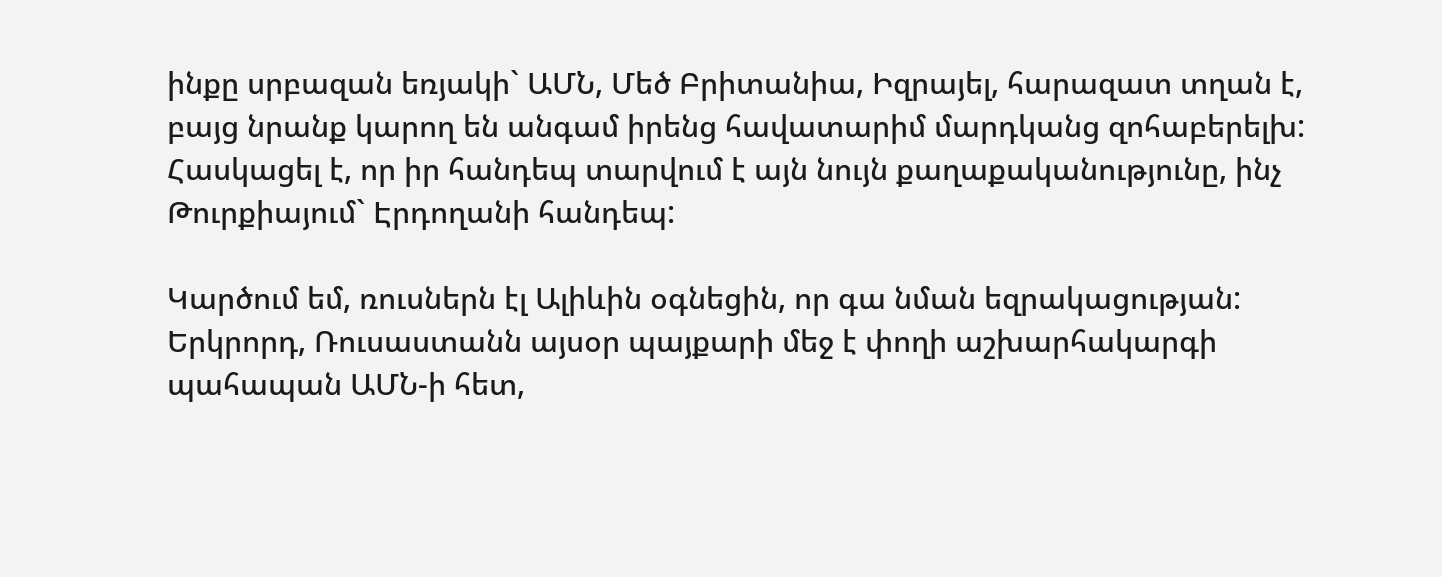ինքը սրբազան եռյակի` ԱՄՆ, Մեծ Բրիտանիա, Իզրայել, հարազատ տղան է, բայց նրանք կարող են անգամ իրենց հավատարիմ մարդկանց զոհաբերելխ: Հասկացել է, որ իր հանդեպ տարվում է այն նույն քաղաքականությունը, ինչ Թուրքիայում` Էրդողանի հանդեպ:

Կարծում եմ, ռուսներն էլ Ալիևին օգնեցին, որ գա նման եզրակացության: Երկրորդ, Ռուսաստանն այսօր պայքարի մեջ է փողի աշխարհակարգի պահապան ԱՄՆ-ի հետ,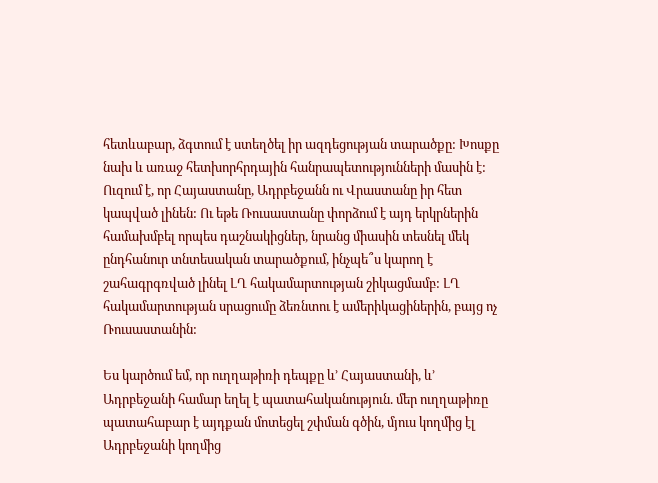հետևաբար, ձգտում է ստեղծել իր ազդեցության տարածքը: Խոսքը նախ և առաջ հետխորհրդային հանրապետությունների մասին է: Ուզում է, որ Հայաստանը, Ադրբեջանն ու Վրաստանը իր հետ կապված լինեն: Ու եթե Ռուսաստանը փորձում է այդ երկրներին համախմբել որպես դաշնակիցներ, նրանց միասին տեսնել մեկ ընդհանուր տնտեսական տարածքում, ինչպե՞ս կարող է շահագրգռված լինել ԼՂ հակամարտության շիկացմամբ: ԼՂ հակամարտության սրացումը ձեռնտու է ամերիկացիներին, բայց ոչ Ռուսաստանին:

Ես կարծում եմ, որ ուղղաթիռի դեպքը և’ Հայաստանի, և’ Ադրբեջանի համար եղել է պատահականություն. մեր ուղղաթիռը պատահաբար է այդքան մոտեցել շփման գծին, մյուս կողմից էլ Ադրբեջանի կողմից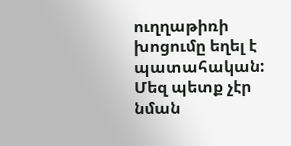ուղղաթիռի խոցումը եղել է պատահական: Մեզ պետք չէր նման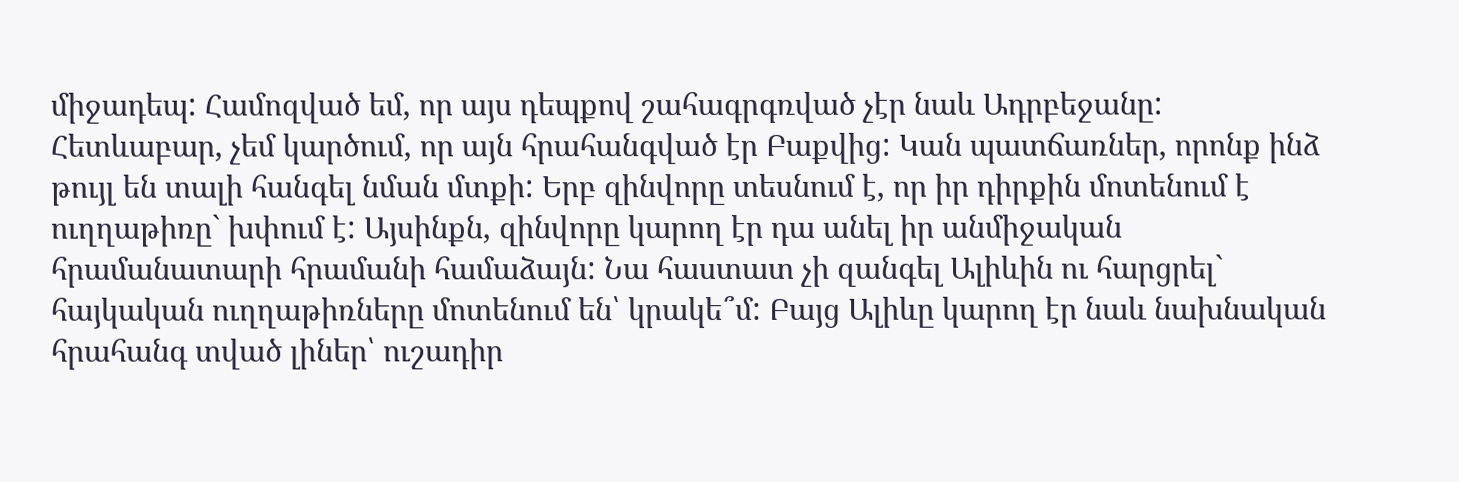միջադեպ: Համոզված եմ, որ այս դեպքով շահագրգռված չէր նաև Ադրբեջանը: Հետևաբար, չեմ կարծում, որ այն հրահանգված էր Բաքվից: Կան պատճառներ, որոնք ինձ թույլ են տալի հանգել նման մտքի: Երբ զինվորը տեսնում է, որ իր դիրքին մոտենում է ուղղաթիռը` խփում է: Այսինքն, զինվորը կարող էր դա անել իր անմիջական հրամանատարի հրամանի համաձայն: Նա հաստատ չի զանգել Ալիևին ու հարցրել` հայկական ուղղաթիռները մոտենում են՝ կրակե՞մ: Բայց Ալիևը կարող էր նաև նախնական հրահանգ տված լիներ՝ ուշադիր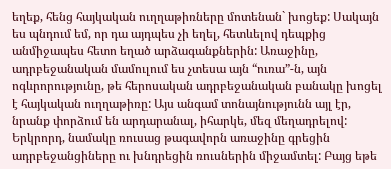եղեք, հենց հայկական ուղղաթիռները մոտենան` խոցեք: Սակայն ես պնդում եմ, որ դա այդպես չի եղել, հետևելով դեպքից անմիջապես հետո եղած արձագանքներին: Առաջինը, ադրբեջանական մամուլում ես չտեսա այն “ուռա”-ն, այն ոգևրորությունը, թե հերոսական ադրբեջանական բանակը խոցել է հայկական ուղղաթիռը: Այս անգամ տոնայնությունն այլ էր, նրանք փորձում են արդարանալ, իհարկե, մեզ մեղադրելով: Երկրորդ, նամակը ռուսաց թագավորն առաջինը գրեցին ադրբեջանցիները ու խնդրեցին ռուսներին միջամտել: Բայց եթե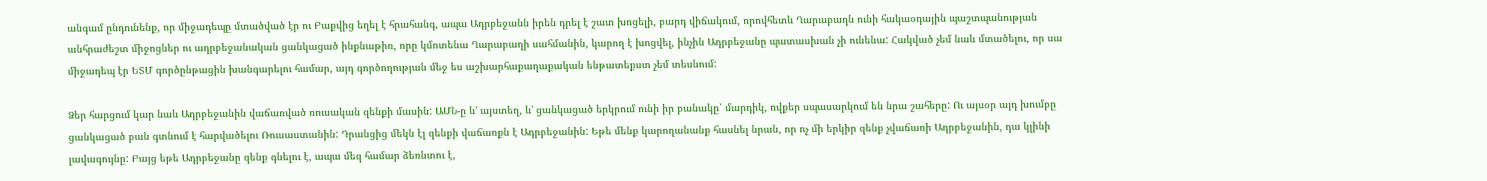անգամ ընդունենք, որ միջադեպը մտածված էր ու Բաքվից եղել է հրահանգ, ապա Ադրբեջանն իրեն դրել է շատ խոցելի, բարդ վիճակում, որովհետև Ղարաբաղն ունի հակաօդային պաշտպանության անհրաժեշտ միջոցներ ու ադրբեջանական ցանկացած ինքնաթիռ, որը կմոտենա Ղարաբաղի սահմանին, կարող է խոցվել, ինչին Ադրբեջանը պատասխան չի ունենա: Հակված չեմ նաև մտածելու, որ սա միջադեպ էր ԵՏՄ գործընթացին խանգարելու համար, այդ գործողության մեջ ես աշխարհաքաղաքական ենթատեքստ չեմ տեսնում:

Ձեր հարցում կար նաև Ադրբեջանին վաճառված ռուսական զենքի մասին: ԱՄՆ-ը և’ այստեղ, և’ ցանկացած երկրում ունի իր բանակը՝ մարդիկ, ովքեր սպասարկում են նրա շահերը: Ու այսօր այդ խումբը ցանկացած բան գտնում է հարվածելու Ռուսաստանին: Դրանցից մեկն էլ զենքի վաճառքն է Ադրբեջանին: Եթե մենք կարողանանք հասնել նրան, որ ոչ մի երկիր զենք չվաճառի Ադրբեջանին, դա կլինի լավագույնը: Բայց եթե Ադրբեջանը զենք գնելու է, ապա մեզ համար ձեռնտու է,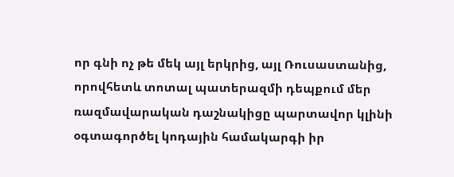որ գնի ոչ թե մեկ այլ երկրից, այլ Ռուսաստանից, որովհետև տոտալ պատերազմի դեպքում մեր ռազմավարական դաշնակիցը պարտավոր կլինի օգտագործել կոդային համակարգի իր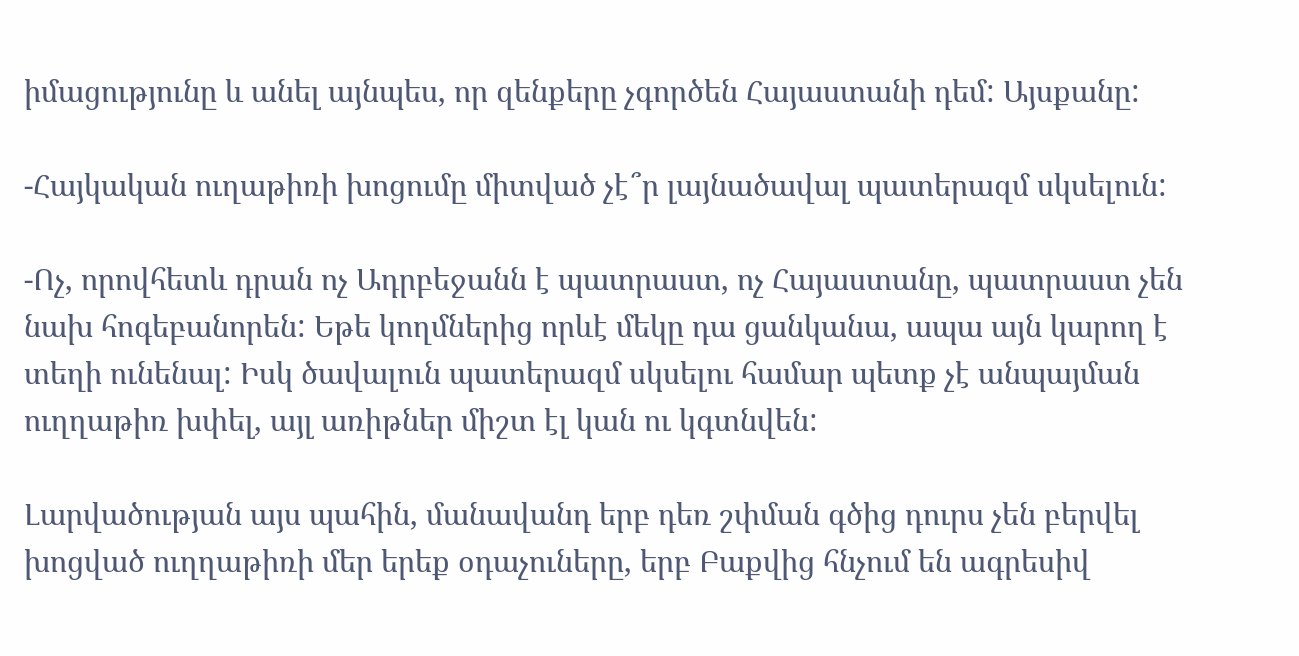իմացությունը և անել այնպես, որ զենքերը չգործեն Հայաստանի դեմ: Այսքանը:

-Հայկական ուղաթիռի խոցումը միտված չէ՞ր լայնածավալ պատերազմ սկսելուն:

-Ոչ, որովհետև դրան ոչ Ադրբեջանն է պատրաստ, ոչ Հայաստանը, պատրաստ չեն նախ հոգեբանորեն: Եթե կողմներից որևէ մեկը դա ցանկանա, ապա այն կարող է տեղի ունենալ: Իսկ ծավալուն պատերազմ սկսելու համար պետք չէ անպայման ուղղաթիռ խփել, այլ առիթներ միշտ էլ կան ու կգտնվեն:

Լարվածության այս պահին, մանավանդ երբ դեռ շփման գծից դուրս չեն բերվել խոցված ուղղաթիռի մեր երեք օդաչուները, երբ Բաքվից հնչում են ագրեսիվ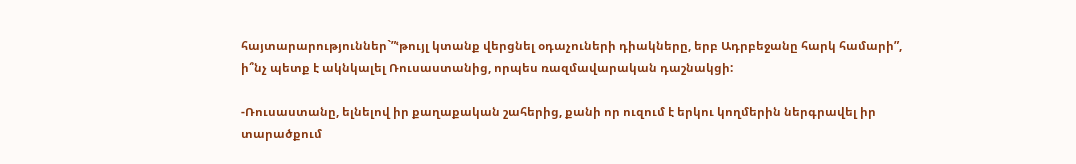հայտարարություններ`”ՙթույլ կտանք վերցնել օդաչուների դիակները, երբ Ադրբեջանը հարկ համարի”, ի՞նչ պետք է ակնկալել Ռուսաստանից, որպես ռազմավարական դաշնակցի:

-Ռուսաստանը, ելնելով իր քաղաքական շահերից, քանի որ ուզում է երկու կողմերին ներգրավել իր տարածքում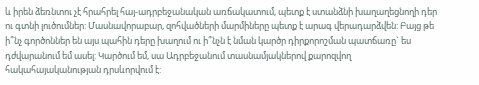և իրեն ձեռնտու չէ հրահրել հայ-ադրբեջանական առճակատում, պետք է ստանձնի խաղաղեցնողի դեր ու գտնի լուծումներ: Մասնավորաբար, զոհվածների մարմիները պետք է արագ վերադարձվեն: Բայց թե ի՞նչ գործոններ են այս պահին դերը խաղում ու ի՞նչն է նման կարծր դիրքորոշման պատճառը` ես դժվարանում եմ ասել: Կարծում եմ, սա Ադրբեջանում տասնամյակներով քարոզվող հակահայականության դրսևորվում է: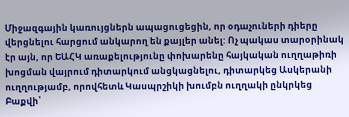Միջազգային կառույցներն ապացուցեցին, որ օդաչուների դիերը վերցնելու հարցում անկարող են քայլեր անել: Ոչ պակաս տարօրինակ էր այն, որ ԵԱՀԿ առաքելությունը փոխարենը հայկական ուղղաթիռի խոցման վայրում դիտարկում անցկացնելու, դիտարկեց Ասկերանի ուղղությամբ, որովհետև Կասպրշիկի խումբն ուղղակի ընկրկեց Բաքվի՝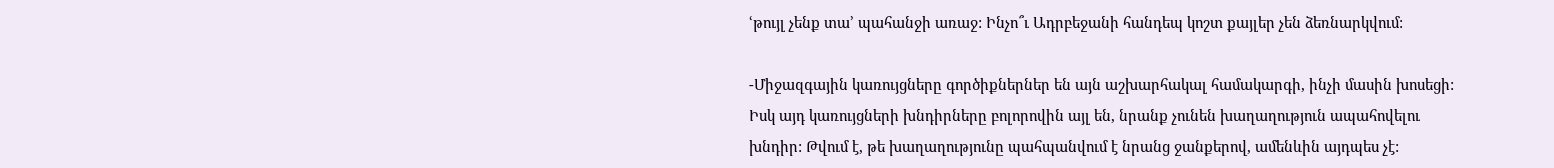ՙթույլ չենք տա՚ պահանջի առաջ: Ինչո՞ւ Ադրբեջանի հանդեպ կոշտ քայլեր չեն ձեռնարկվում:

-Միջազգային կառույցները գործիքներներ են այն աշխարհակալ համակարգի, ինչի մասին խոսեցի: Իսկ այդ կառույցների խնդիրները բոլորովին այլ են, նրանք չունեն խաղաղություն ապահովելու խնդիր: Թվում է, թե խաղաղությունը պահպանվում է նրանց ջանքերով, ամենևին այդպես չէ: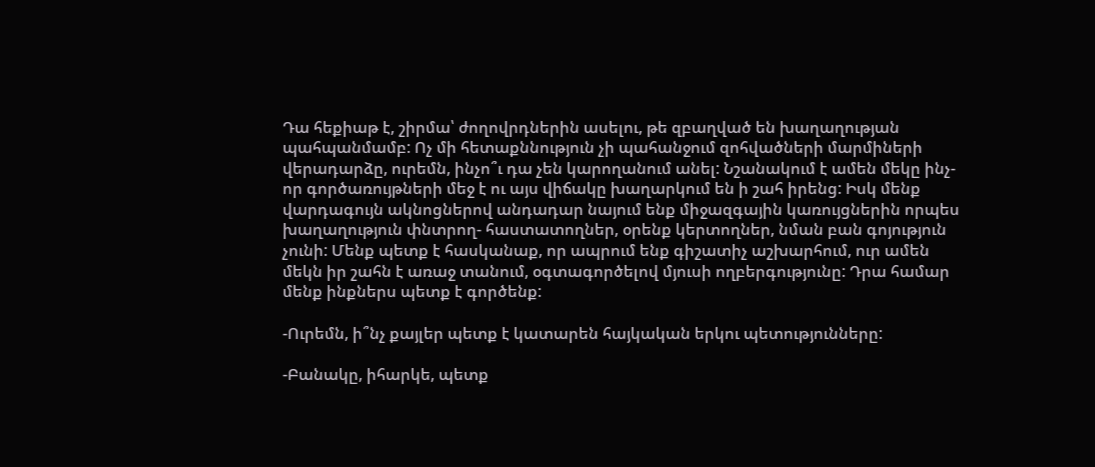Դա հեքիաթ է, շիրմա՝ ժողովրդներին ասելու, թե զբաղված են խաղաղության պահպանմամբ: Ոչ մի հետաքննություն չի պահանջում զոհվածների մարմիների վերադարձը, ուրեմն, ինչո՞ւ դա չեն կարողանում անել: Նշանակում է ամեն մեկը ինչ-որ գործառույթների մեջ է ու այս վիճակը խաղարկում են ի շահ իրենց: Իսկ մենք վարդագույն ակնոցներով անդադար նայում ենք միջազգային կառույցներին որպես խաղաղություն փնտրող- հաստատողներ, օրենք կերտողներ, նման բան գոյություն չունի: Մենք պետք է հասկանաք, որ ապրում ենք գիշատիչ աշխարհում, ուր ամեն մեկն իր շահն է առաջ տանում, օգտագործելով մյուսի ողբերգությունը: Դրա համար մենք ինքներս պետք է գործենք:

-Ուրեմն, ի՞նչ քայլեր պետք է կատարեն հայկական երկու պետությունները:

-Բանակը, իհարկե, պետք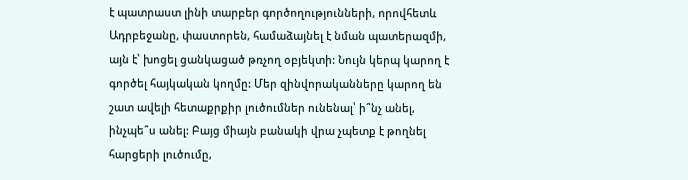է պատրաստ լինի տարբեր գործողությունների, որովհետև Ադրբեջանը, փաստորեն, համաձայնել է նման պատերազմի, այն է՝ խոցել ցանկացած թռչող օբյեկտի: Նույն կերպ կարող է գործել հայկական կողմը: Մեր զինվորականները կարող են շատ ավելի հետաքրքիր լուծումներ ունենալ՝ ի՞նչ անել, ինչպե՞ս անել: Բայց միայն բանակի վրա չպետք է թողնել հարցերի լուծումը,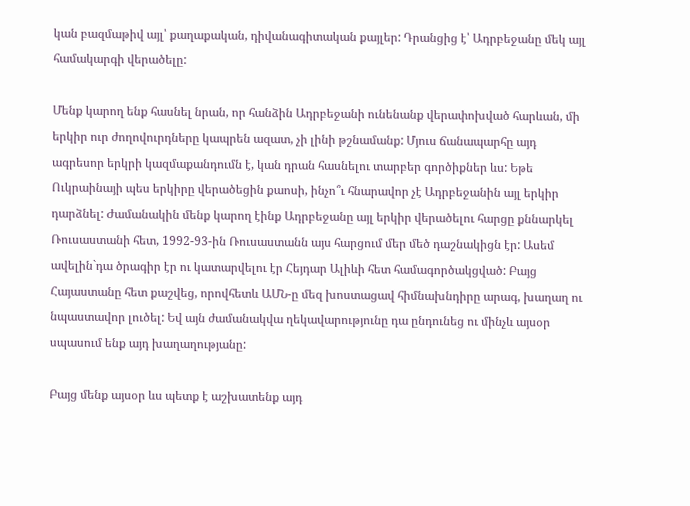կան բազմաթիվ այլ՝ քաղաքական, դիվանագիտական քայլեր: Դրանցից է՝ Ադրբեջանը մեկ այլ համակարգի վերածելը:

Մենք կարող ենք հասնել նրան, որ հանձին Ադրբեջանի ունենանք վերափոխված հարևան, մի երկիր ուր ժողովուրդները կապրեն ազատ, չի լինի թշնամանք: Մյուս ճանապարհը այդ ագրեսոր երկրի կազմաքանդումն է, կան դրան հասնելու տարբեր գործիքներ ևս: Եթե Ուկրաինայի պես երկիրը վերածեցին քաոսի, ինչո՞ւ հնարավոր չէ Ադրբեջանին այլ երկիր դարձնել: Ժամանակին մենք կարող էինք Ադրբեջանը այլ երկիր վերածելու հարցը քննարկել Ռուսաստանի հետ, 1992-93-ին Ռուսաստանն այս հարցում մեր մեծ դաշնակիցն էր: Ասեմ ավելին`դա ծրագիր էր ու կատարվելու էր Հեյդար Ալիևի հետ համագործակցված: Բայց Հայաստանը հետ քաշվեց, որովհետև ԱՄՆ-ը մեզ խոստացավ հիմնախնդիրը արագ, խաղաղ ու նպաստավոր լուծել: Եվ այն ժամանակվա ղեկավարությունը դա ընդունեց ու մինչև այսօր սպասում ենք այդ խաղաղությանը:

Բայց մենք այսօր ևս պետք է աշխատենք այդ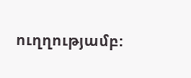ուղղությամբ: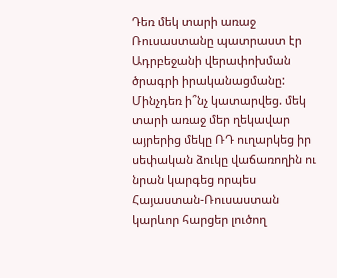Դեռ մեկ տարի առաջ Ռուսաստանը պատրաստ էր Ադրբեջանի վերափոխման ծրագրի իրականացմանը: Մինչդեռ ի՞նչ կատարվեց. մեկ տարի առաջ մեր ղեկավար այրերից մեկը ՌԴ ուղարկեց իր սեփական ձուկը վաճառողին ու նրան կարգեց որպես Հայաստան-Ռուսաստան կարևոր հարցեր լուծող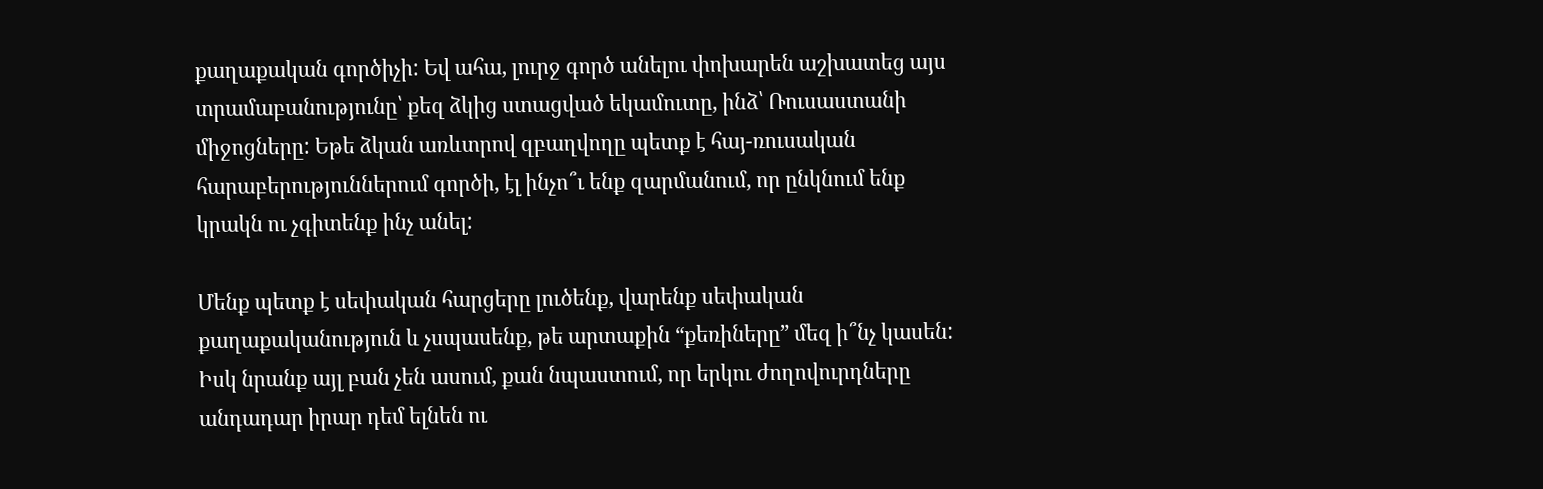քաղաքական գործիչի: Եվ ահա, լուրջ գործ անելու փոխարեն աշխատեց այս տրամաբանությունը՝ քեզ ձկից ստացված եկամուտը, ինձ՝ Ռուսաստանի միջոցները: Եթե ձկան առևտրով զբաղվողը պետք է հայ-ռուսական հարաբերություններում գործի, էլ ինչո՞ւ ենք զարմանում, որ ընկնում ենք կրակն ու չգիտենք ինչ անել:

Մենք պետք է սեփական հարցերը լուծենք, վարենք սեփական քաղաքականություն և չսպասենք, թե արտաքին “քեռիները” մեզ ի՞նչ կասեն: Իսկ նրանք այլ բան չեն ասում, քան նպաստում, որ երկու ժողովուրդները անդադար իրար դեմ ելնեն ու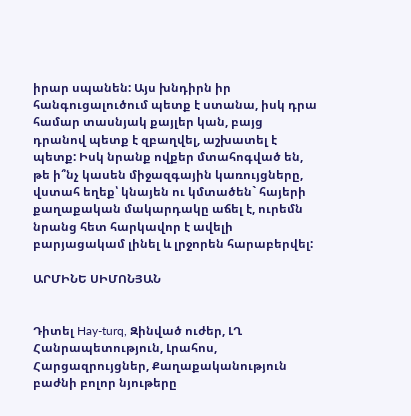իրար սպանեն: Այս խնդիրն իր հանգուցալուծում պետք է ստանա, իսկ դրա համար տասնյակ քայլեր կան, բայց դրանով պետք է զբաղվել, աշխատել է պետք: Իսկ նրանք ովքեր մտահոգված են, թե ի՞նչ կասեն միջազգային կառույցները, վստահ եղեք՝ կնայեն ու կմտածեն` հայերի քաղաքական մակարդակը աճել է, ուրեմն նրանց հետ հարկավոր է ավելի բարյացակամ լինել և լրջորեն հարաբերվել:

ԱՐՄԻՆԵ ՍԻՄՈՆՅԱՆ


Դիտել Hay-turq, Զինված ուժեր, ԼՂ Հանրապետություն, Լրահոս, Հարցազրույցներ, Քաղաքականություն բաժնի բոլոր նյութերը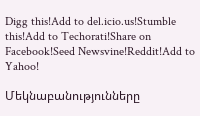Digg this!Add to del.icio.us!Stumble this!Add to Techorati!Share on Facebook!Seed Newsvine!Reddit!Add to Yahoo!

Մեկնաբանությունները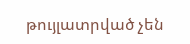թույլատրված չեն